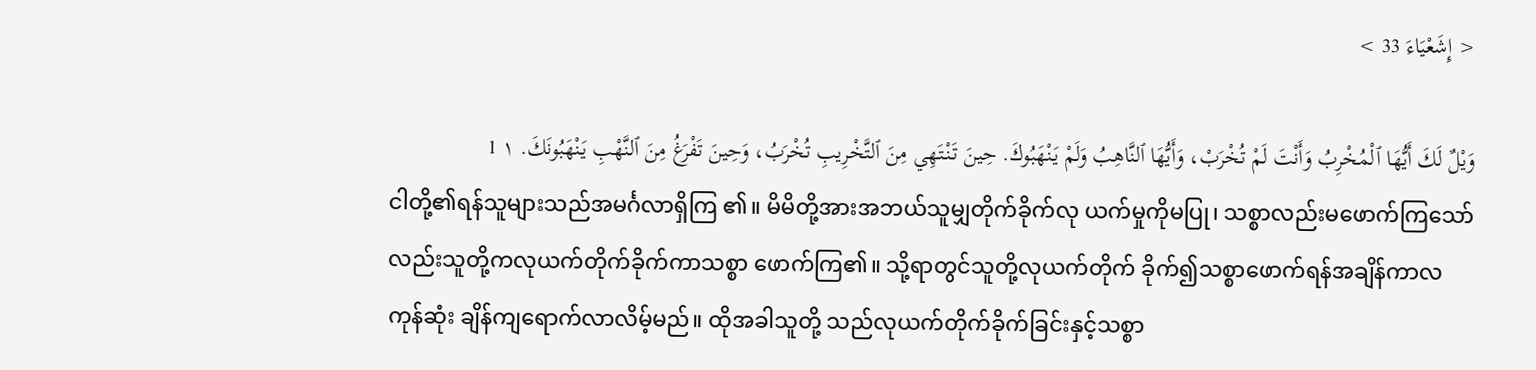< إِشَعْيَاءَ 33 >

وَيْلٌ لَكَ أَيُّهَا ٱلْمُخْرِبُ وَأَنْتَ لَمْ تُخْرَبْ، وَأَيُّهَا ٱلنَّاهِبُ وَلَمْ يَنْهَبُوكَ. حِينَ تَنْتَهِي مِنَ ٱلتَّخْرِيبِ تُخْرَبُ، وَحِينَ تَفْرَغُ مِنَ ٱلنَّهْبِ يَنْهَبُونَكَ. ١ 1
ငါတို့၏ရန်သူများသည်အမင်္ဂလာရှိကြ ၏။ မိမိတို့အားအဘယ်သူမျှတိုက်ခိုက်လု ယက်မှုကိုမပြု၊ သစ္စာလည်းမဖောက်ကြသော် လည်းသူတို့ကလုယက်တိုက်ခိုက်ကာသစ္စာ ဖောက်ကြ၏။ သို့ရာတွင်သူတို့လုယက်တိုက် ခိုက်၍သစ္စာဖောက်ရန်အချိန်ကာလကုန်ဆုံး ချိန်ကျရောက်လာလိမ့်မည်။ ထိုအခါသူတို့ သည်လုယက်တိုက်ခိုက်ခြင်းနှင့်သစ္စာ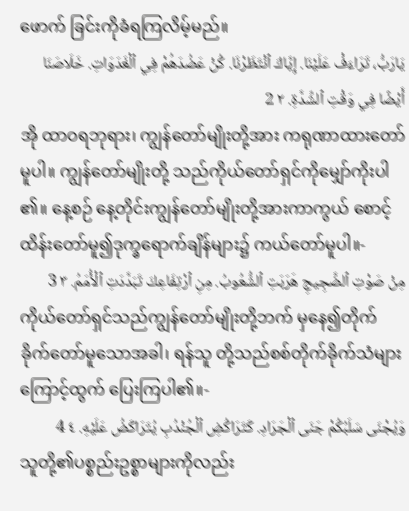ဖောက် ခြင်းကိုခံရကြလိမ့်မည်။
يَارَبُّ، تَرَاءَفْ عَلَيْنَا. إِيَّاكَ ٱنْتَظَرْنَا. كُنْ عَضُدَهُمْ فِي ٱلْغَدَوَاتِ. خَلَاصَنَا أَيْضًا فِي وَقْتِ ٱلشِّدَّةِ. ٢ 2
အို ထာဝရဘုရား၊ ကျွန်တော်မျိုးတို့အား ကရုဏာထားတော်မူပါ။ ကျွန်တော်မျိုးတို့ သည်ကိုယ်တော်ရှင်ကိုမျှော်ကိုးပါ၏။ နေ့စဉ် နေ့တိုင်းကျွန်တော်မျိုးတို့အားကာကွယ် စောင့်ထိန်းတော်မူ၍ဒုက္ခရောက်ချိန်များ၌ ကယ်တော်မူပါ။-
مِنْ صَوْتِ ٱلضَّجِيجِ هَرَبَتِ ٱلشُّعُوبُ. مِنِ ٱرْتِفَاعِكَ تَبَدَّدَتِ ٱلْأُمَمُ. ٣ 3
ကိုယ်တော်ရှင်သည်ကျွန်တော်မျိုးတို့ဘက် မှနေ၍တိုက်ခိုက်တော်မူသောအခါ၊ ရန်သူ တို့သည်စစ်တိုက်ခိုက်သံများကြောင့်ထွက် ပြေးကြပါ၏။-
وَيُجْنَى سَلَبُكُمْ جَنَى ٱلْجَرَادِ. كَتَرَاكُضِ ٱلْجُنْدُبِ يُتَرَاكَضُ عَلَيْهِ. ٤ 4
သူတို့၏ပစ္စည်းဥစ္စာများကိုလည်း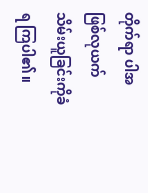တိုက်ရာ ပါအဖြစ်လုယက်သိမ်းယူခြင်းကိုခံရ ကြပါ၏။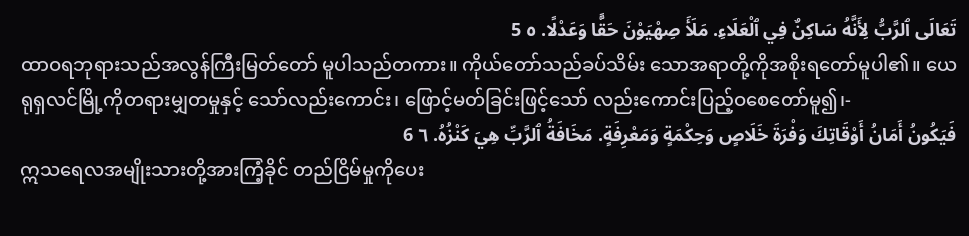تَعَالَى ٱلرَّبُّ لِأَنَّهُ سَاكِنٌ فِي ٱلْعَلَاءِ. مَلَأَ صِهْيَوْنَ حَقًّا وَعَدْلًا. ٥ 5
ထာဝရဘုရားသည်အလွန်ကြီးမြတ်တော် မူပါသည်တကား။ ကိုယ်တော်သည်ခပ်သိမ်း သောအရာတို့ကိုအစိုးရတော်မူပါ၏။ ယေရုရှလင်မြို့ကိုတရားမျှတမှုနှင့် သော်လည်းကောင်း၊ ဖြောင့်မတ်ခြင်းဖြင့်သော် လည်းကောင်းပြည့်ဝစေတော်မူ၍၊-
فَيَكُونُ أَمَانُ أَوْقَاتِكَ وَفْرَةَ خَلَاصٍ وَحِكْمَةٍ وَمَعْرِفَةٍ. مَخَافَةُ ٱلرَّبِّ هِيَ كَنْزُهُ. ٦ 6
ဣသရေလအမျိုးသားတို့အားကြံ့ခိုင် တည်ငြိမ်မှုကိုပေး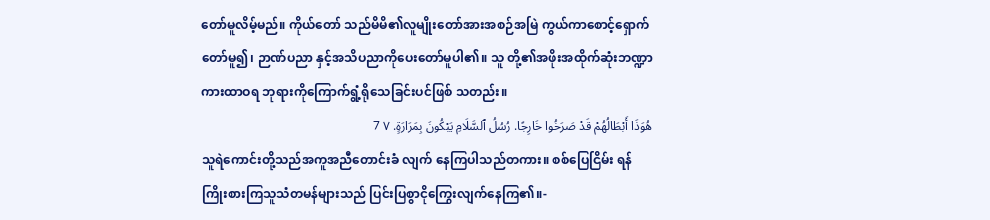တော်မူလိမ့်မည်။ ကိုယ်တော် သည်မိမိ၏လူမျိုးတော်အားအစဉ်အမြဲ ကွယ်ကာစောင့်ရှောက်တော်မူ၍၊ ဉာဏ်ပညာ နှင့်အသိပညာကိုပေးတော်မူပါ၏။ သူ တို့၏အဖိုးအထိုက်ဆုံးဘဏ္ဍာကားထာဝရ ဘုရားကိုကြောက်ရွံ့ရိုသေခြင်းပင်ဖြစ် သတည်း။
هُوَذَا أَبْطَالُهُمْ قَدْ صَرَخُوا خَارِجًا. رُسُلُ ٱلسَّلَامِ يَبْكُونَ بِمَرَارَةٍ. ٧ 7
သူရဲကောင်းတို့သည်အကူအညီတောင်းခံ လျက် နေကြပါသည်တကား။ စစ်ပြေငြိမ်း ရန်ကြိုးစားကြသူသံတမန်များသည် ပြင်းပြစွာငိုကြွေးလျက်နေကြ၏။-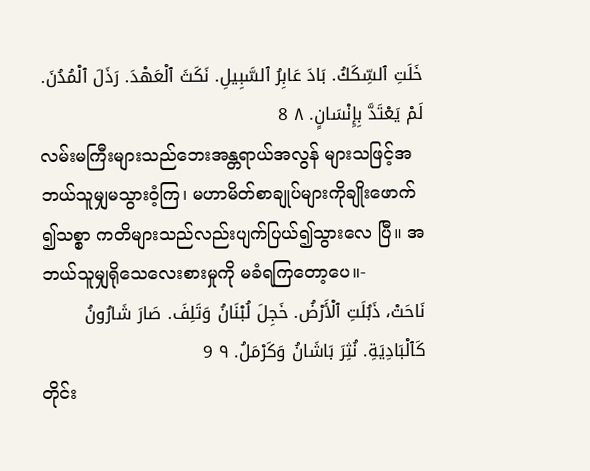خَلَتِ ٱلسِّكَكُ. بَادَ عَابِرُ ٱلسَّبِيلِ. نَكَثَ ٱلْعَهْدَ. رَذَلَ ٱلْمُدُنَ. لَمْ يَعْتَدَّ بِإِنْسَانٍ. ٨ 8
လမ်းမကြီးများသည်ဘေးအန္တရာယ်အလွန် များသဖြင့်အဘယ်သူမျှမသွားဝံ့ကြ၊ မဟာမိတ်စာချုပ်များကိုချိုးဖောက်၍သစ္စာ ကတိများသည်လည်းပျက်ပြယ်၍သွားလေ ပြီ။ အဘယ်သူမျှရိုသေလေးစားမှုကို မခံရကြတော့ပေ။-
نَاحَتْ، ذَبُلَتِ ٱلْأَرْضُ. خَجِلَ لُبْنَانُ وَتَلِفَ. صَارَ شَارُونُ كَٱلْبَادِيَةِ. نُثِرَ بَاشَانُ وَكَرْمَلُ. ٩ 9
တိုင်း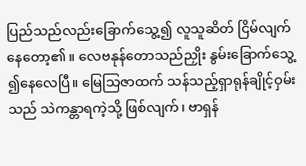ပြည်သည်လည်းခြောက်သွေ့၍ လူသူဆိတ် ငြိမ်လျက်နေတော့၏။ လေဗနုန်တောသည်ညှိုး နွမ်းခြောက်သွေ့၍နေလေပြီ။ မြေသြဇာထက် သန်သည့်ရှာရုန်ချိုင့်ဝှမ်းသည် သဲကန္တာရကဲ့သို့ ဖြစ်လျက်၊ ဗာရှန်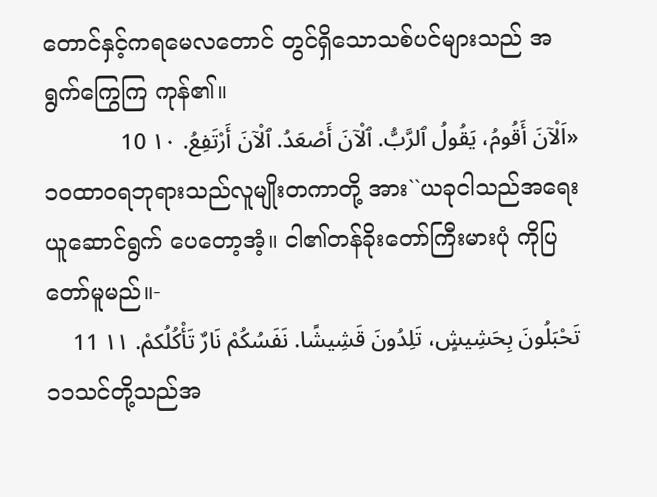တောင်နှင့်ကရမေလတောင် တွင်ရှိသောသစ်ပင်များသည် အရွက်ကြွေကြ ကုန်၏။
«اَلْآنَ أَقُومُ، يَقُولُ ٱلرَّبُّ. ٱلْآنَ أَصْعَدُ. ٱلْآنَ أَرْتَفِعُ. ١٠ 10
၁၀ထာဝရဘုရားသည်လူမျိုးတကာတို့ အား``ယခုငါသည်အရေးယူဆောင်ရွက် ပေတော့အံ့။ ငါ၏တန်ခိုးတော်ကြီးမားပုံ ကိုပြတော်မူမည်။-
تَحْبَلُونَ بِحَشِيشٍ، تَلِدُونَ قَشِيشًا. نَفَسُكُمْ نَارٌ تَأْكُلُكمْ. ١١ 11
၁၁သင်တို့သည်အ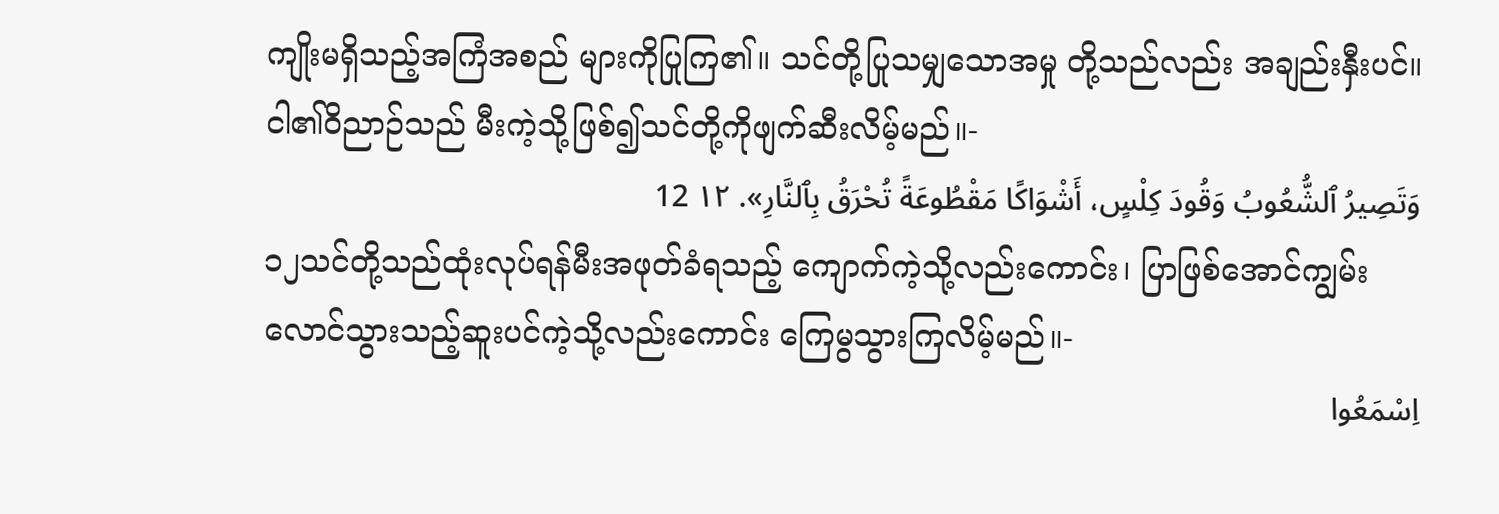ကျိုးမရှိသည့်အကြံအစည် များကိုပြုကြ၏။ သင်တို့ပြုသမျှသောအမှု တို့သည်လည်း အချည်းနှီးပင်။ ငါ၏ဝိညာဉ်သည် မီးကဲ့သို့ဖြစ်၍သင်တို့ကိုဖျက်ဆီးလိမ့်မည်။-
وَتَصِيرُ ٱلشُّعُوبُ وَقُودَ كِلْسٍ، أَشْوَاكًا مَقْطُوعَةً تُحْرَقُ بِٱلنَّارِ». ١٢ 12
၁၂သင်တို့သည်ထုံးလုပ်ရန်မီးအဖုတ်ခံရသည့် ကျောက်ကဲ့သို့လည်းကောင်း၊ ပြာဖြစ်အောင်ကျွမ်း လောင်သွားသည့်ဆူးပင်ကဲ့သို့လည်းကောင်း ကြေမွသွားကြလိမ့်မည်။-
اِسْمَعُوا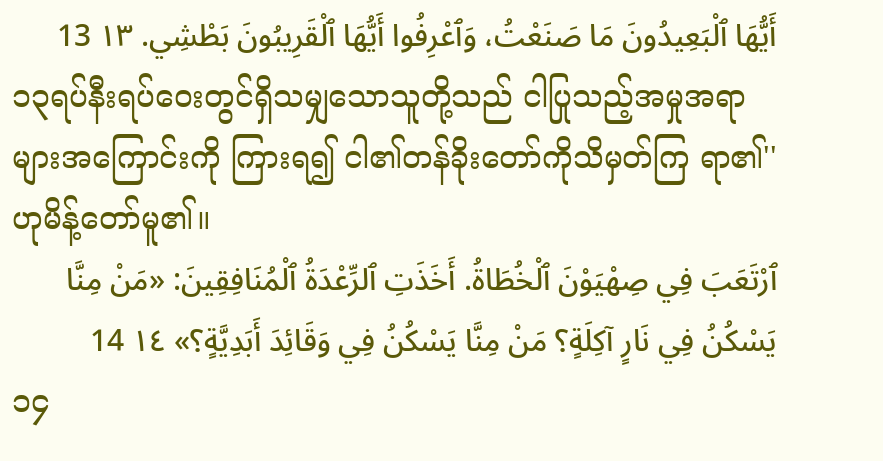أَيُّهَا ٱلْبَعِيدُونَ مَا صَنَعْتُ، وَٱعْرِفُوا أَيُّهَا ٱلْقَرِيبُونَ بَطْشِي. ١٣ 13
၁၃ရပ်နီးရပ်ဝေးတွင်ရှိသမျှသောသူတို့သည် ငါပြုသည့်အမှုအရာများအကြောင်းကို ကြားရ၍ ငါ၏တန်ခိုးတော်ကိုသိမှတ်ကြ ရာ၏'' ဟုမိန့်တော်မူ၏။
ٱرْتَعَبَ فِي صِهْيَوْنَ ٱلْخُطَاةُ. أَخَذَتِ ٱلرِّعْدَةُ ٱلْمُنَافِقِينَ: «مَنْ مِنَّا يَسْكُنُ فِي نَارٍ آكِلَةٍ؟ مَنْ مِنَّا يَسْكُنُ فِي وَقَائِدَ أَبَدِيَّةٍ؟» ١٤ 14
၁၄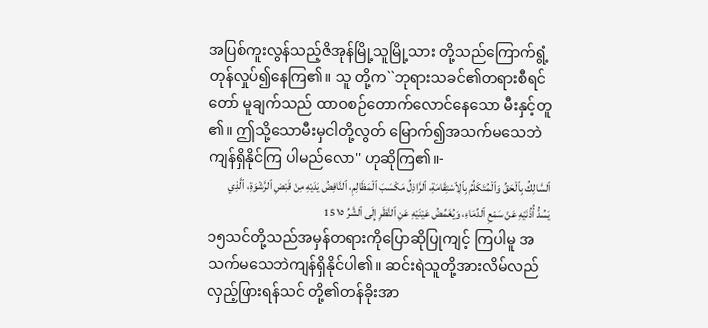အပြစ်ကူးလွန်သည့်ဇိအုန်မြို့သူမြို့သား တို့သည်ကြောက်ရွံ့တုန်လှုပ်၍နေကြ၏။ သူ တို့က``ဘုရားသခင်၏တရားစီရင်တော် မူချက်သည် ထာဝစဉ်တောက်လောင်နေသော မီးနှင့်တူ၏။ ဤသို့သောမီးမှငါတို့လွတ် မြောက်၍အသက်မသေဘဲကျန်ရှိနိုင်ကြ ပါမည်လော'' ဟုဆိုကြ၏။-
ٱلسَّالِكُ بِٱلْحَقِّ وَٱلْمُتَكَلِّمُ بِٱلِٱسْتِقَامَةِ، ٱلرَّاذِلُ مَكْسَبَ ٱلْمَظَالِمِ، ٱلنَّافِضُ يَدَيْهِ مِنْ قَبْضِ ٱلرَّشْوَةِ، ٱلَّذِي يَسُدُّ أُذُنَيْهِ عَنْ سَمْعِ ٱلدِّمَاءِ، وَيُغَمِّضُ عَيْنَيْهِ عَنِ ٱلنَّظَرِ إِلَى ٱلشَّرِّ ١٥ 15
၁၅သင်တို့သည်အမှန်တရားကိုပြောဆိုပြုကျင့် ကြပါမူ အသက်မသေဘဲကျန်ရှိနိုင်ပါ၏။ ဆင်းရဲသူတို့အားလိမ်လည်လှည့်ဖြားရန်သင် တို့၏တန်ခိုးအာ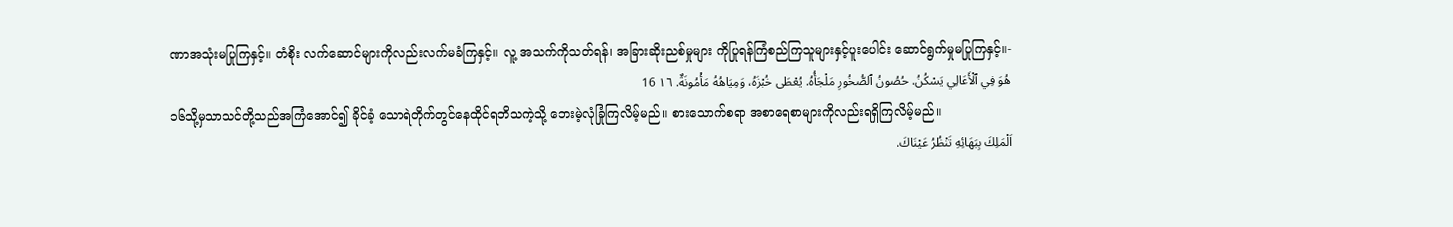ဏာအသုံးမပြုကြနှင့်။ တံစိုး လက်ဆောင်များကိုလည်းလက်မခံကြနှင့်။ လူ့ အသက်ကိုသတ်ရန်၊ အခြားဆိုးညစ်မှုများ ကိုပြုရန်ကြံစည်ကြသူများနှင့်ပူးပေါင်း ဆောင်ရွက်မှုမပြုကြနှင့်။-
هُوَ فِي ٱلْأَعَالِي يَسْكُنُ. حُصُونُ ٱلصُّخُورِ مَلْجَأُهُ. يُعْطَى خُبْزَهُ، وَمِيَاهُهُ مَأْمُونَةٌ. ١٦ 16
၁၆သို့မှသာသင်တို့သည်အကြံအောင်၍ ခိုင်ခံ့ သောရဲတိုက်တွင်နေထိုင်ရဘိသကဲ့သို့ ဘေးမဲ့လုံခြုံကြလိမ့်မည်။ စားသောက်စရာ အစာရေစာများကိုလည်းရရှိကြလိမ့်မည်။
اَلْمَلِكَ بِبَهَائِهِ تَنْظُرُ عَيْنَاكَ.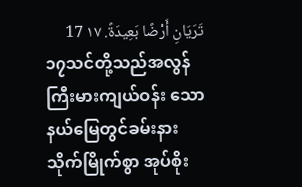تَرَيَانِ أَرْضًا بَعِيدَةً. ١٧ 17
၁၇သင်တို့သည်အလွန်ကြီးမားကျယ်ဝန်း သောနယ်မြေတွင်ခမ်းနားသိုက်မြိုက်စွာ အုပ်စိုး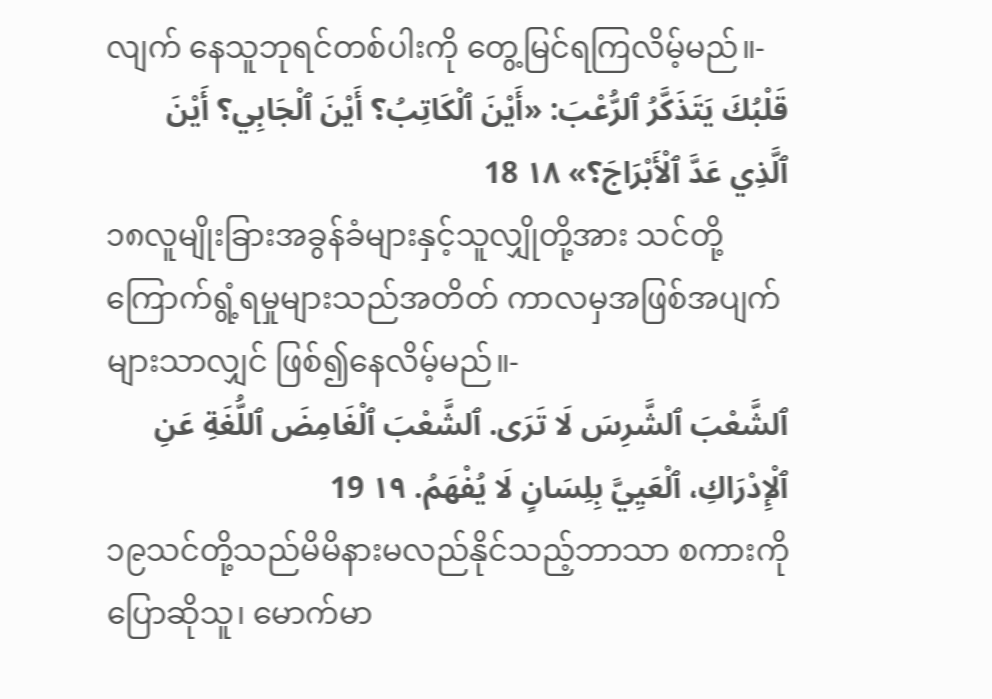လျက် နေသူဘုရင်တစ်ပါးကို တွေ့မြင်ရကြလိမ့်မည်။-
قَلْبُكَ يَتَذَكَّرُ ٱلرُّعْبَ: «أَيْنَ ٱلْكَاتِبُ؟ أَيْنَ ٱلْجَابِي؟ أَيْنَ ٱلَّذِي عَدَّ ٱلْأَبْرَاجَ؟» ١٨ 18
၁၈လူမျိုးခြားအခွန်ခံများနှင့်သူလျှိုတို့အား သင်တို့ကြောက်ရွံ့ရမှုများသည်အတိတ် ကာလမှအဖြစ်အပျက်များသာလျှင် ဖြစ်၍နေလိမ့်မည်။-
ٱلشَّعْبَ ٱلشَّرِسَ لَا تَرَى. ٱلشَّعْبَ ٱلْغَامِضَ ٱللُّغَةِ عَنِ ٱلْإِدْرَاكِ، ٱلْعَيِيَّ بِلِسَانٍ لَا يُفْهَمُ. ١٩ 19
၁၉သင်တို့သည်မိမိနားမလည်နိုင်သည့်ဘာသာ စကားကိုပြောဆိုသူ၊ မောက်မာ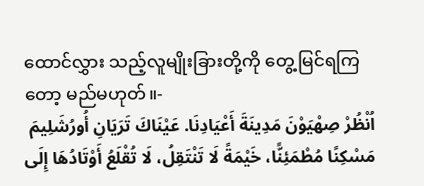ထောင်လွှား သည့်လူမျိုးခြားတို့ကို တွေ့မြင်ရကြတော့ မည်မဟုတ်။-
اُنْظُرْ صِهْيَوْنَ مَدِينَةَ أَعْيَادِنَا. عَيْنَاكَ تَرَيَانِ أُورُشَلِيمَ مَسْكِنًا مُطْمَئِنًّا، خَيْمَةً لَا تَنْتَقِلُ، لَا تُقْلَعُ أَوْتَادُهَا إِلَى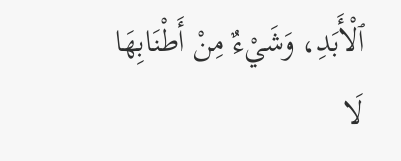ٱلْأَبَدِ، وَشَيْءٌ مِنْ أَطْنَابِهَا لَا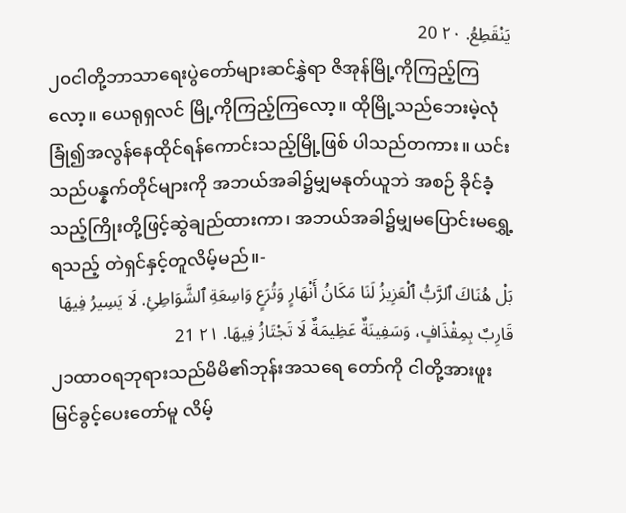يَنْقَطِعُ. ٢٠ 20
၂၀ငါတို့ဘာသာရေးပွဲတော်များဆင်နွှဲရာ ဇိအုန်မြို့ကိုကြည့်ကြလော့။ ယေရုရှလင် မြို့ကိုကြည့်ကြလော့။ ထိုမြို့သည်ဘေးမဲ့လုံ ခြုံ၍အလွန်နေထိုင်ရန်ကောင်းသည့်မြို့ဖြစ် ပါသည်တကား။ ယင်းသည်ပန္နက်တိုင်များကို အဘယ်အခါ၌မျှမနုတ်ယူဘဲ အစဉ် ခိုင်ခံ့သည့်ကြိုးတို့ဖြင့်ဆွဲချည်ထားကာ၊ အဘယ်အခါ၌မျှမပြောင်းမရွှေ့ရသည့် တဲရှင်နှင့်တူလိမ့်မည်။-
بَلْ هُنَاكَ ٱلرَّبُّ ٱلْعَزِيزُ لَنَا مَكَانُ أَنْهَارٍ وَتُرَعٍ وَاسِعَةِ ٱلشَّوَاطِئِ. لَا يَسِيرُ فِيهَا قَارِبٌ بِمِقْذَافٍ، وَسَفِينَةٌ عَظِيمَةٌ لَا تَجْتَازُ فِيهَا. ٢١ 21
၂၁ထာဝရဘုရားသည်မိမိ၏ဘုန်းအသရေ တော်ကို ငါတို့အားဖူးမြင်ခွင့်ပေးတော်မူ လိမ့်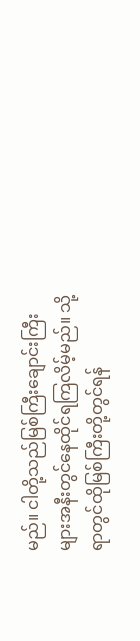မည်။ ငါတို့သည်မြစ်ကြီးချောင်းကြီး များအနီးတွင်နေထိုင်ရကြလိမ့်မည်။ သို့ ရာတွင်ထိုမြစ်ကြီးတို့တွင်ရန်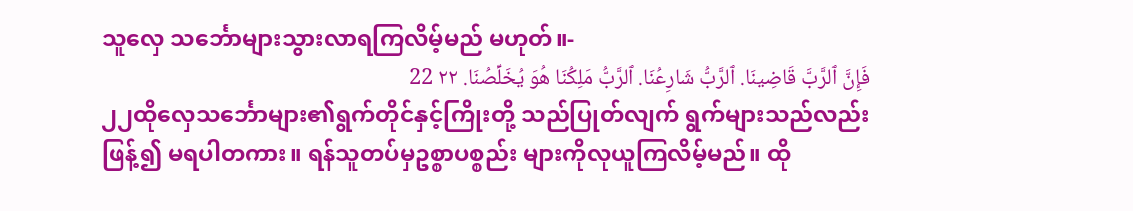သူလှေ သင်္ဘောများသွားလာရကြလိမ့်မည် မဟုတ်။-
فَإِنَّ ٱلرَّبَّ قَاضِينَا. ٱلرَّبُّ شَارِعُنَا. ٱلرَّبُّ مَلِكُنَا هُوَ يُخَلِّصُنَا. ٢٢ 22
၂၂ထိုလှေသင်္ဘောများ၏ရွက်တိုင်နှင့်ကြိုးတို့ သည်ပြုတ်လျက် ရွက်များသည်လည်းဖြန့်၍ မရပါတကား။ ရန်သူတပ်မှဥစ္စာပစ္စည်း များကိုလုယူကြလိမ့်မည်။ ထို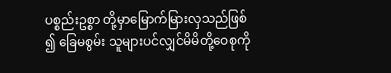ပစ္စည်းဥစ္စာ တို့မှာမြောက်မြားလှသည်ဖြစ်၍ ခြေမစွမ်း သူများပင်လျှင်မိမိတို့ဝေစုကို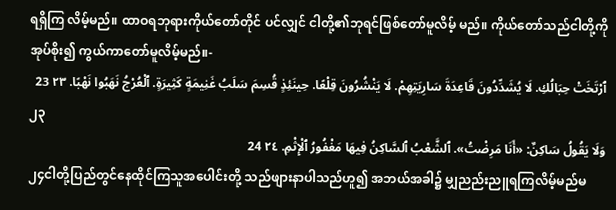ရရှိကြ လိမ့်မည်။ ထာဝရဘုရားကိုယ်တော်တိုင် ပင်လျှင် ငါတို့၏ဘုရင်ဖြစ်တော်မူလိမ့် မည်။ ကိုယ်တော်သည်ငါတို့ကိုအုပ်စိုး၍ ကွယ်ကာတော်မူလိမ့်မည်။-
ٱرْتَخَتْ حِبَالُكِ. لَا يُشَدِّدُونَ قَاعِدَةَ سَارِيَتِهِمْ. لَا يَنْشُرُونَ قِلْعًا. حِينَئِذٍ قُسِمَ سَلَبُ غَنِيمَةٍ كَثِيرَةٍ. ٱلْعُرْجُ نَهَبُوا نَهْبًا. ٢٣ 23
၂၃
وَلَا يَقُولُ سَاكِنٌ: «أَنَا مَرِضْتُ». ٱلشَّعْبُ ٱلسَّاكِنُ فِيهَا مَغْفُورُ ٱلْإِثْمِ. ٢٤ 24
၂၄ငါတို့ပြည်တွင်နေထိုင်ကြသူအပေါင်းတို့ သည်ဖျားနာပါသည်ဟူ၍ အဘယ်အခါ၌ မျှညည်းညူရကြလိမ့်မည်မ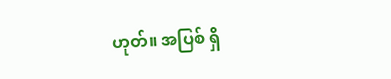ဟုတ်။ အပြစ် ရှိ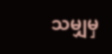သမျှမှ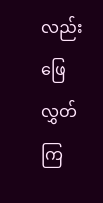လည်းဖြေလွှတ်ကြ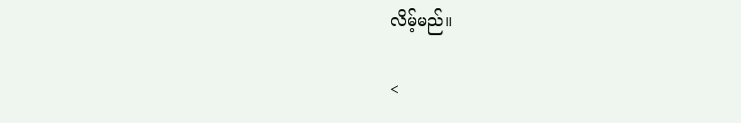လိမ့်မည်။

<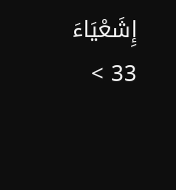إِشَعْيَاءَ 33 >